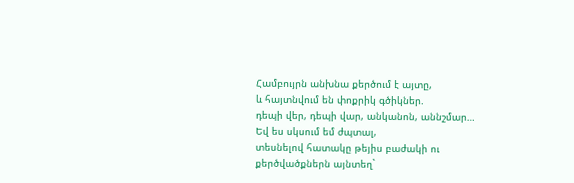Համբույրն անխնա քերծում է այտը,
և հայտնվում են փոքրիկ գծիկներ.
դեպի վեր, դեպի վար, անկանոն, աննշմար…
Եվ ես սկսում եմ ժպտալ,
տեսնելով հատակը թեյիս բաժակի ու քերծվածքներն այնտեղ`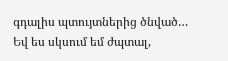գդալիս պտույտներից ծնված…
Եվ ես սկսում եմ ժպտալ,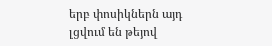երբ փոսիկներն այդ լցվում են թեյով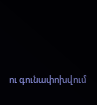ու գունափոխվում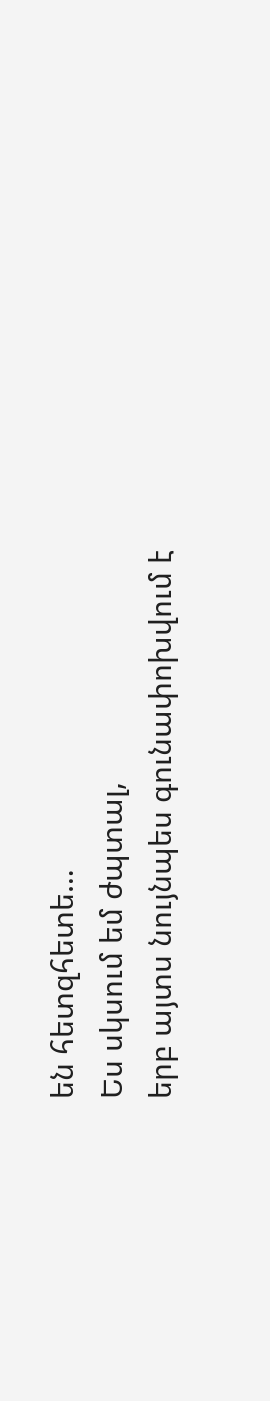են հետզհետե…
Ես սկսում եմ ժպտալ,
երբ այտս նույնպես գունափոխվում է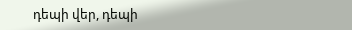դեպի վեր, դեպի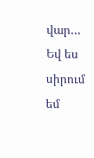վար…
Եվ ես սիրում եմ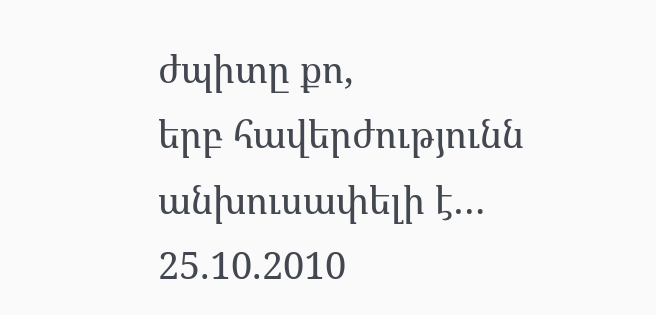ժպիտը քո,
երբ հավերժությունն անխուսափելի է…
25.10.2010